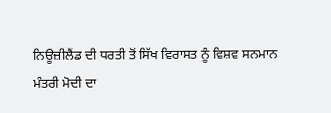ਨਿਊਜ਼ੀਲੈਂਡ ਦੀ ਧਰਤੀ ਤੋਂ ਸਿੱਖ ਵਿਰਾਸਤ ਨੂੰ ਵਿਸ਼ਵ ਸਨਮਾਨ
ਮੰਤਰੀ ਮੋਦੀ ਦਾ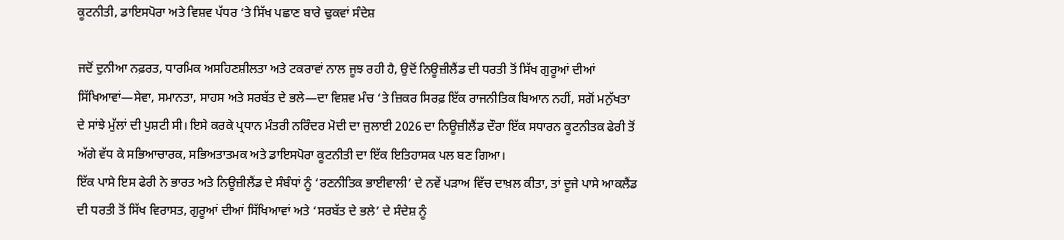ਕੂਟਨੀਤੀ, ਡਾਇਸਪੋਰਾ ਅਤੇ ਵਿਸ਼ਵ ਪੱਧਰ ‘ਤੇ ਸਿੱਖ ਪਛਾਣ ਬਾਰੇ ਢੁਕਵਾਂ ਸੰਦੇਸ਼

ਜਦੋਂ ਦੁਨੀਆ ਨਫ਼ਰਤ, ਧਾਰਮਿਕ ਅਸਹਿਣਸ਼ੀਲਤਾ ਅਤੇ ਟਕਰਾਵਾਂ ਨਾਲ ਜੂਝ ਰਹੀ ਹੈ, ਉਦੋਂ ਨਿਊਜ਼ੀਲੈਂਡ ਦੀ ਧਰਤੀ ਤੋਂ ਸਿੱਖ ਗੁਰੂਆਂ ਦੀਆਂ ਸਿੱਖਿਆਵਾਂ—ਸੇਵਾ, ਸਮਾਨਤਾ, ਸਾਹਸ ਅਤੇ ਸਰਬੱਤ ਦੇ ਭਲੇ—ਦਾ ਵਿਸ਼ਵ ਮੰਚ ‘ਤੇ ਜ਼ਿਕਰ ਸਿਰਫ਼ ਇੱਕ ਰਾਜਨੀਤਿਕ ਬਿਆਨ ਨਹੀਂ, ਸਗੋਂ ਮਨੁੱਖਤਾ ਦੇ ਸਾਂਝੇ ਮੁੱਲਾਂ ਦੀ ਪੁਸ਼ਟੀ ਸੀ। ਇਸੇ ਕਰਕੇ ਪ੍ਰਧਾਨ ਮੰਤਰੀ ਨਰਿੰਦਰ ਮੋਦੀ ਦਾ ਜੁਲਾਈ 2026 ਦਾ ਨਿਊਜ਼ੀਲੈਂਡ ਦੌਰਾ ਇੱਕ ਸਧਾਰਨ ਕੂਟਨੀਤਕ ਫੇਰੀ ਤੋਂ ਅੱਗੇ ਵੱਧ ਕੇ ਸਭਿਆਚਾਰਕ, ਸਭਿਅਤਾਤਮਕ ਅਤੇ ਡਾਇਸਪੋਰਾ ਕੂਟਨੀਤੀ ਦਾ ਇੱਕ ਇਤਿਹਾਸਕ ਪਲ ਬਣ ਗਿਆ।
ਇੱਕ ਪਾਸੇ ਇਸ ਫੇਰੀ ਨੇ ਭਾਰਤ ਅਤੇ ਨਿਊਜ਼ੀਲੈਂਡ ਦੇ ਸੰਬੰਧਾਂ ਨੂੰ ‘ਰਣਨੀਤਿਕ ਭਾਈਵਾਲੀ’ ਦੇ ਨਵੇਂ ਪੜਾਅ ਵਿੱਚ ਦਾਖ਼ਲ ਕੀਤਾ, ਤਾਂ ਦੂਜੇ ਪਾਸੇ ਆਕਲੈਂਡ ਦੀ ਧਰਤੀ ਤੋਂ ਸਿੱਖ ਵਿਰਾਸਤ, ਗੁਰੂਆਂ ਦੀਆਂ ਸਿੱਖਿਆਵਾਂ ਅਤੇ ‘ਸਰਬੱਤ ਦੇ ਭਲੇ’ ਦੇ ਸੰਦੇਸ਼ ਨੂੰ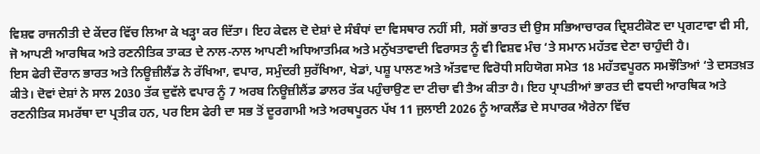ਵਿਸ਼ਵ ਰਾਜਨੀਤੀ ਦੇ ਕੇਂਦਰ ਵਿੱਚ ਲਿਆ ਕੇ ਖੜ੍ਹਾ ਕਰ ਦਿੱਤਾ। ਇਹ ਕੇਵਲ ਦੋ ਦੇਸ਼ਾਂ ਦੇ ਸੰਬੰਧਾਂ ਦਾ ਵਿਸਥਾਰ ਨਹੀਂ ਸੀ, ਸਗੋਂ ਭਾਰਤ ਦੀ ਉਸ ਸਭਿਆਚਾਰਕ ਦ੍ਰਿਸ਼ਟੀਕੋਣ ਦਾ ਪ੍ਰਗਟਾਵਾ ਵੀ ਸੀ, ਜੋ ਆਪਣੀ ਆਰਥਿਕ ਅਤੇ ਰਣਨੀਤਿਕ ਤਾਕਤ ਦੇ ਨਾਲ-ਨਾਲ ਆਪਣੀ ਅਧਿਆਤਮਿਕ ਅਤੇ ਮਨੁੱਖਤਾਵਾਦੀ ਵਿਰਾਸਤ ਨੂੰ ਵੀ ਵਿਸ਼ਵ ਮੰਚ ‘ਤੇ ਸਮਾਨ ਮਹੱਤਵ ਦੇਣਾ ਚਾਹੁੰਦੀ ਹੈ।
ਇਸ ਫੇਰੀ ਦੌਰਾਨ ਭਾਰਤ ਅਤੇ ਨਿਊਜ਼ੀਲੈਂਡ ਨੇ ਰੱਖਿਆ, ਵਪਾਰ, ਸਮੁੰਦਰੀ ਸੁਰੱਖਿਆ, ਖੇਡਾਂ, ਪਸ਼ੂ ਪਾਲਣ ਅਤੇ ਅੱਤਵਾਦ ਵਿਰੋਧੀ ਸਹਿਯੋਗ ਸਮੇਤ 18 ਮਹੱਤਵਪੂਰਨ ਸਮਝੌਤਿਆਂ ‘ਤੇ ਦਸਤਖ਼ਤ ਕੀਤੇ। ਦੋਵਾਂ ਦੇਸ਼ਾਂ ਨੇ ਸਾਲ 2030 ਤੱਕ ਦੁਵੱਲੇ ਵਪਾਰ ਨੂੰ 7 ਅਰਬ ਨਿਊਜ਼ੀਲੈਂਡ ਡਾਲਰ ਤੱਕ ਪਹੁੰਚਾਉਣ ਦਾ ਟੀਚਾ ਵੀ ਤੈਅ ਕੀਤਾ ਹੈ। ਇਹ ਪ੍ਰਾਪਤੀਆਂ ਭਾਰਤ ਦੀ ਵਧਦੀ ਆਰਥਿਕ ਅਤੇ ਰਣਨੀਤਿਕ ਸਮਰੱਥਾ ਦਾ ਪ੍ਰਤੀਕ ਹਨ, ਪਰ ਇਸ ਫੇਰੀ ਦਾ ਸਭ ਤੋਂ ਦੂਰਗਾਮੀ ਅਤੇ ਅਰਥਪੂਰਨ ਪੱਖ 11 ਜੁਲਾਈ 2026 ਨੂੰ ਆਕਲੈਂਡ ਦੇ ਸਪਾਰਕ ਐਰੇਨਾ ਵਿੱਚ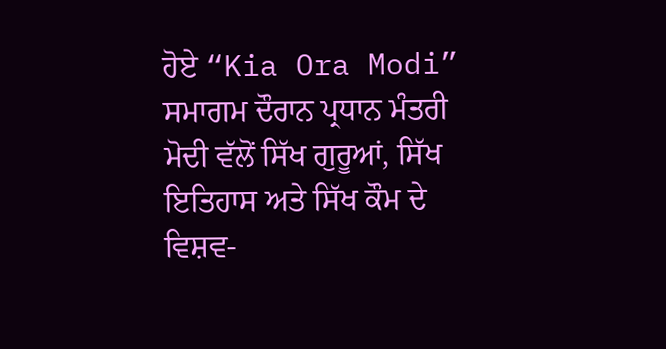ਹੋਏ “Kia Ora Modi” ਸਮਾਗਮ ਦੌਰਾਨ ਪ੍ਰਧਾਨ ਮੰਤਰੀ ਮੋਦੀ ਵੱਲੋਂ ਸਿੱਖ ਗੁਰੂਆਂ, ਸਿੱਖ ਇਤਿਹਾਸ ਅਤੇ ਸਿੱਖ ਕੌਮ ਦੇ ਵਿਸ਼ਵ-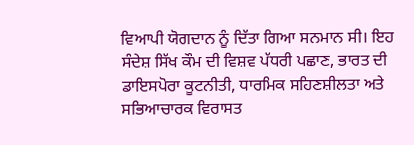ਵਿਆਪੀ ਯੋਗਦਾਨ ਨੂੰ ਦਿੱਤਾ ਗਿਆ ਸਨਮਾਨ ਸੀ। ਇਹ ਸੰਦੇਸ਼ ਸਿੱਖ ਕੌਮ ਦੀ ਵਿਸ਼ਵ ਪੱਧਰੀ ਪਛਾਣ, ਭਾਰਤ ਦੀ ਡਾਇਸਪੋਰਾ ਕੂਟਨੀਤੀ, ਧਾਰਮਿਕ ਸਹਿਣਸ਼ੀਲਤਾ ਅਤੇ ਸਭਿਆਚਾਰਕ ਵਿਰਾਸਤ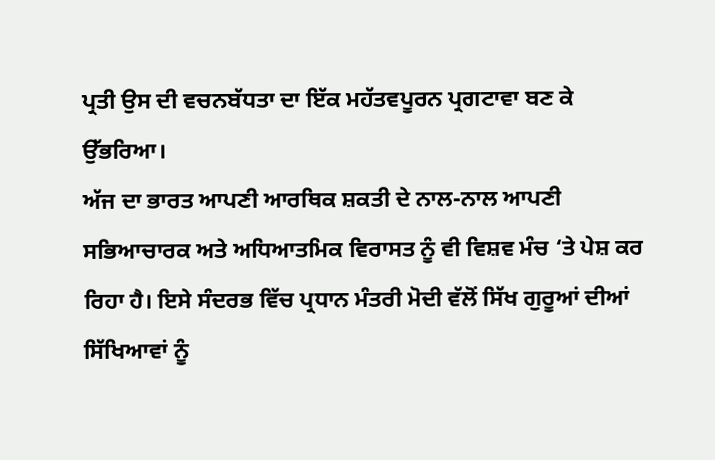ਪ੍ਰਤੀ ਉਸ ਦੀ ਵਚਨਬੱਧਤਾ ਦਾ ਇੱਕ ਮਹੱਤਵਪੂਰਨ ਪ੍ਰਗਟਾਵਾ ਬਣ ਕੇ ਉੱਭਰਿਆ।
ਅੱਜ ਦਾ ਭਾਰਤ ਆਪਣੀ ਆਰਥਿਕ ਸ਼ਕਤੀ ਦੇ ਨਾਲ-ਨਾਲ ਆਪਣੀ ਸਭਿਆਚਾਰਕ ਅਤੇ ਅਧਿਆਤਮਿਕ ਵਿਰਾਸਤ ਨੂੰ ਵੀ ਵਿਸ਼ਵ ਮੰਚ ‘ਤੇ ਪੇਸ਼ ਕਰ ਰਿਹਾ ਹੈ। ਇਸੇ ਸੰਦਰਭ ਵਿੱਚ ਪ੍ਰਧਾਨ ਮੰਤਰੀ ਮੋਦੀ ਵੱਲੋਂ ਸਿੱਖ ਗੁਰੂਆਂ ਦੀਆਂ ਸਿੱਖਿਆਵਾਂ ਨੂੰ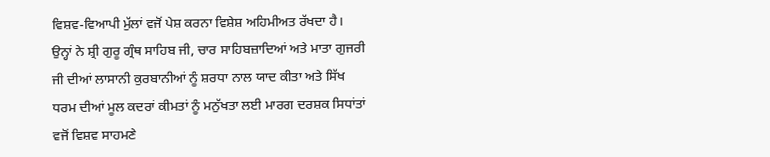ਵਿਸ਼ਵ-ਵਿਆਪੀ ਮੁੱਲਾਂ ਵਜੋਂ ਪੇਸ਼ ਕਰਨਾ ਵਿਸ਼ੇਸ਼ ਅਹਿਮੀਅਤ ਰੱਖਦਾ ਹੈ। ਉਨ੍ਹਾਂ ਨੇ ਸ਼੍ਰੀ ਗੁਰੂ ਗ੍ਰੰਥ ਸਾਹਿਬ ਜੀ, ਚਾਰ ਸਾਹਿਬਜ਼ਾਦਿਆਂ ਅਤੇ ਮਾਤਾ ਗੁਜਰੀ ਜੀ ਦੀਆਂ ਲਾਸਾਨੀ ਕੁਰਬਾਨੀਆਂ ਨੂੰ ਸ਼ਰਧਾ ਨਾਲ ਯਾਦ ਕੀਤਾ ਅਤੇ ਸਿੱਖ ਧਰਮ ਦੀਆਂ ਮੂਲ ਕਦਰਾਂ ਕੀਮਤਾਂ ਨੂੰ ਮਨੁੱਖਤਾ ਲਈ ਮਾਰਗ ਦਰਸ਼ਕ ਸਿਧਾਂਤਾਂ ਵਜੋਂ ਵਿਸ਼ਵ ਸਾਹਮਣੇ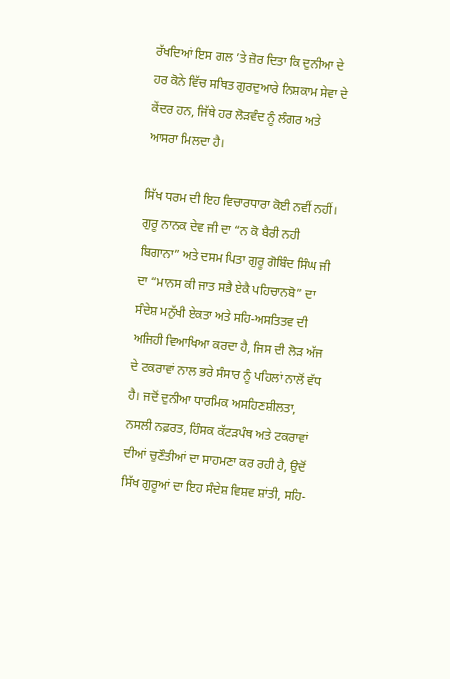ਰੱਖਦਿਆਂ ਇਸ ਗਲ ’ਤੇ ਜ਼ੋਰ ਦਿਤਾ ਕਿ ਦੁਨੀਆ ਦੇ ਹਰ ਕੋਨੇ ਵਿੱਚ ਸਥਿਤ ਗੁਰਦੁਆਰੇ ਨਿਸ਼ਕਾਮ ਸੇਵਾ ਦੇ ਕੇਂਦਰ ਹਨ, ਜਿੱਥੇ ਹਰ ਲੋੜਵੰਦ ਨੂੰ ਲੰਗਰ ਅਤੇ ਆਸਰਾ ਮਿਲਦਾ ਹੈ।

ਸਿੱਖ ਧਰਮ ਦੀ ਇਹ ਵਿਚਾਰਧਾਰਾ ਕੋਈ ਨਵੀਂ ਨਹੀਂ। ਗੁਰੂ ਨਾਨਕ ਦੇਵ ਜੀ ਦਾ “ਨ ਕੋ ਬੈਰੀ ਨਹੀ ਬਿਗਾਨਾ” ਅਤੇ ਦਸਮ ਪਿਤਾ ਗੁਰੂ ਗੋਬਿੰਦ ਸਿੰਘ ਜੀ ਦਾ “ਮਾਨਸ ਕੀ ਜਾਤ ਸਭੈ ਏਕੈ ਪਹਿਚਾਨਬੋ” ਦਾ ਸੰਦੇਸ਼ ਮਨੁੱਖੀ ਏਕਤਾ ਅਤੇ ਸਹਿ-ਅਸਤਿਤਵ ਦੀ ਅਜਿਹੀ ਵਿਆਖਿਆ ਕਰਦਾ ਹੈ, ਜਿਸ ਦੀ ਲੋੜ ਅੱਜ ਦੇ ਟਕਰਾਵਾਂ ਨਾਲ ਭਰੇ ਸੰਸਾਰ ਨੂੰ ਪਹਿਲਾਂ ਨਾਲੋਂ ਵੱਧ ਹੈ। ਜਦੋਂ ਦੁਨੀਆ ਧਾਰਮਿਕ ਅਸਹਿਣਸ਼ੀਲਤਾ, ਨਸਲੀ ਨਫ਼ਰਤ, ਹਿੰਸਕ ਕੱਟੜਪੰਥ ਅਤੇ ਟਕਰਾਵਾਂ ਦੀਆਂ ਚੁਣੌਤੀਆਂ ਦਾ ਸਾਹਮਣਾ ਕਰ ਰਹੀ ਹੈ, ਉਦੋਂ ਸਿੱਖ ਗੁਰੂਆਂ ਦਾ ਇਹ ਸੰਦੇਸ਼ ਵਿਸ਼ਵ ਸ਼ਾਂਤੀ, ਸਹਿ-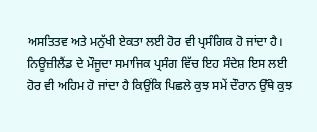ਅਸਤਿਤਵ ਅਤੇ ਮਨੁੱਖੀ ਏਕਤਾ ਲਈ ਹੋਰ ਵੀ ਪ੍ਰਸੰਗਿਕ ਹੋ ਜਾਂਦਾ ਹੈ।
ਨਿਊਜ਼ੀਲੈਂਡ ਦੇ ਮੌਜੂਦਾ ਸਮਾਜਿਕ ਪ੍ਰਸੰਗ ਵਿੱਚ ਇਹ ਸੰਦੇਸ਼ ਇਸ ਲਈ ਹੋਰ ਵੀ ਅਹਿਮ ਹੋ ਜਾਂਦਾ ਹੈ ਕਿਉਂਕਿ ਪਿਛਲੇ ਕੁਝ ਸਮੇਂ ਦੌਰਾਨ ਉੱਥੇ ਕੁਝ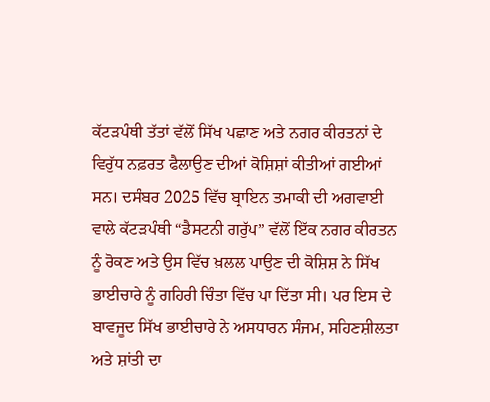ਕੱਟੜਪੰਥੀ ਤੱਤਾਂ ਵੱਲੋਂ ਸਿੱਖ ਪਛਾਣ ਅਤੇ ਨਗਰ ਕੀਰਤਨਾਂ ਦੇ ਵਿਰੁੱਧ ਨਫ਼ਰਤ ਫੈਲਾਉਣ ਦੀਆਂ ਕੋਸ਼ਿਸ਼ਾਂ ਕੀਤੀਆਂ ਗਈਆਂ ਸਨ। ਦਸੰਬਰ 2025 ਵਿੱਚ ਬ੍ਰਾਇਨ ਤਮਾਕੀ ਦੀ ਅਗਵਾਈ ਵਾਲੇ ਕੱਟੜਪੰਥੀ “ਡੈਸਟਨੀ ਗਰੁੱਪ” ਵੱਲੋਂ ਇੱਕ ਨਗਰ ਕੀਰਤਨ ਨੂੰ ਰੋਕਣ ਅਤੇ ਉਸ ਵਿੱਚ ਖ਼ਲਲ ਪਾਉਣ ਦੀ ਕੋਸ਼ਿਸ਼ ਨੇ ਸਿੱਖ ਭਾਈਚਾਰੇ ਨੂੰ ਗਹਿਰੀ ਚਿੰਤਾ ਵਿੱਚ ਪਾ ਦਿੱਤਾ ਸੀ। ਪਰ ਇਸ ਦੇ ਬਾਵਜੂਦ ਸਿੱਖ ਭਾਈਚਾਰੇ ਨੇ ਅਸਧਾਰਨ ਸੰਜਮ, ਸਹਿਣਸ਼ੀਲਤਾ ਅਤੇ ਸ਼ਾਂਤੀ ਦਾ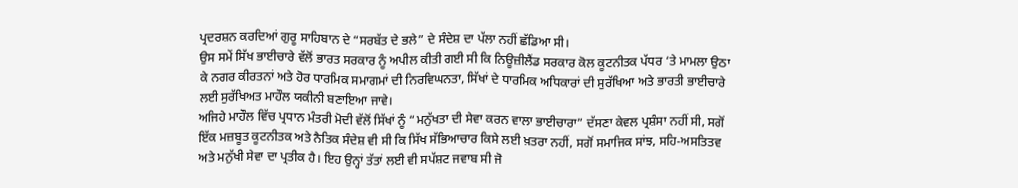ਪ੍ਰਦਰਸ਼ਨ ਕਰਦਿਆਂ ਗੁਰੂ ਸਾਹਿਬਾਨ ਦੇ “ਸਰਬੱਤ ਦੇ ਭਲੇ” ਦੇ ਸੰਦੇਸ਼ ਦਾ ਪੱਲਾ ਨਹੀਂ ਛੱਡਿਆ ਸੀ।
ਉਸ ਸਮੇਂ ਸਿੱਖ ਭਾਈਚਾਰੇ ਵੱਲੋਂ ਭਾਰਤ ਸਰਕਾਰ ਨੂੰ ਅਪੀਲ ਕੀਤੀ ਗਈ ਸੀ ਕਿ ਨਿਊਜ਼ੀਲੈਂਡ ਸਰਕਾਰ ਕੋਲ ਕੂਟਨੀਤਕ ਪੱਧਰ ‘ਤੇ ਮਾਮਲਾ ਉਠਾ ਕੇ ਨਗਰ ਕੀਰਤਨਾਂ ਅਤੇ ਹੋਰ ਧਾਰਮਿਕ ਸਮਾਗਮਾਂ ਦੀ ਨਿਰਵਿਘਨਤਾ, ਸਿੱਖਾਂ ਦੇ ਧਾਰਮਿਕ ਅਧਿਕਾਰਾਂ ਦੀ ਸੁਰੱਖਿਆ ਅਤੇ ਭਾਰਤੀ ਭਾਈਚਾਰੇ ਲਈ ਸੁਰੱਖਿਅਤ ਮਾਹੌਲ ਯਕੀਨੀ ਬਣਾਇਆ ਜਾਵੇ।
ਅਜਿਹੇ ਮਾਹੌਲ ਵਿੱਚ ਪ੍ਰਧਾਨ ਮੰਤਰੀ ਮੋਦੀ ਵੱਲੋਂ ਸਿੱਖਾਂ ਨੂੰ “ਮਨੁੱਖਤਾ ਦੀ ਸੇਵਾ ਕਰਨ ਵਾਲਾ ਭਾਈਚਾਰਾ” ਦੱਸਣਾ ਕੇਵਲ ਪ੍ਰਸ਼ੰਸਾ ਨਹੀਂ ਸੀ, ਸਗੋਂ ਇੱਕ ਮਜ਼ਬੂਤ ਕੂਟਨੀਤਕ ਅਤੇ ਨੈਤਿਕ ਸੰਦੇਸ਼ ਵੀ ਸੀ ਕਿ ਸਿੱਖ ਸੱਭਿਆਚਾਰ ਕਿਸੇ ਲਈ ਖ਼ਤਰਾ ਨਹੀਂ, ਸਗੋਂ ਸਮਾਜਿਕ ਸਾਂਝ, ਸਹਿ-ਅਸਤਿਤਵ ਅਤੇ ਮਨੁੱਖੀ ਸੇਵਾ ਦਾ ਪ੍ਰਤੀਕ ਹੈ। ਇਹ ਉਨ੍ਹਾਂ ਤੱਤਾਂ ਲਈ ਵੀ ਸਪੱਸ਼ਟ ਜਵਾਬ ਸੀ ਜੋ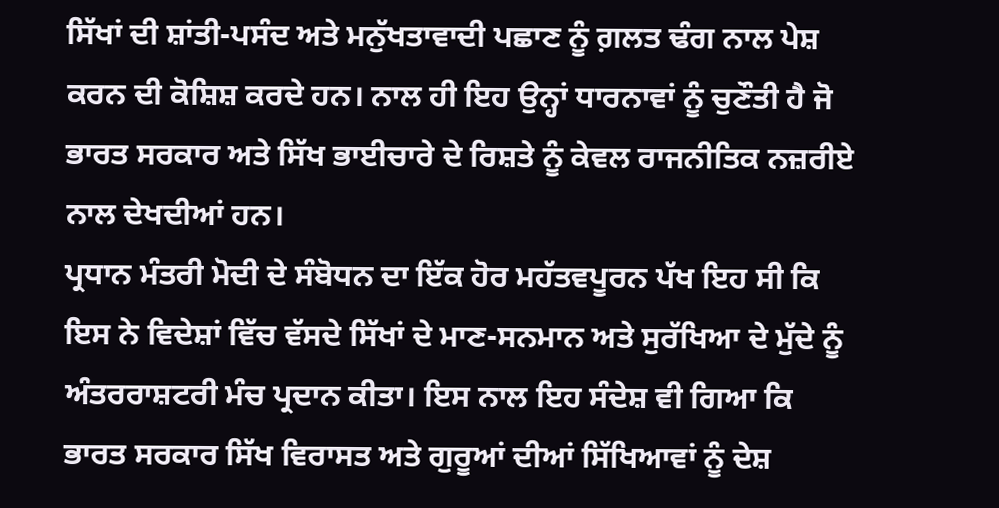ਸਿੱਖਾਂ ਦੀ ਸ਼ਾਂਤੀ-ਪਸੰਦ ਅਤੇ ਮਨੁੱਖਤਾਵਾਦੀ ਪਛਾਣ ਨੂੰ ਗ਼ਲਤ ਢੰਗ ਨਾਲ ਪੇਸ਼ ਕਰਨ ਦੀ ਕੋਸ਼ਿਸ਼ ਕਰਦੇ ਹਨ। ਨਾਲ ਹੀ ਇਹ ਉਨ੍ਹਾਂ ਧਾਰਨਾਵਾਂ ਨੂੰ ਚੁਣੌਤੀ ਹੈ ਜੋ ਭਾਰਤ ਸਰਕਾਰ ਅਤੇ ਸਿੱਖ ਭਾਈਚਾਰੇ ਦੇ ਰਿਸ਼ਤੇ ਨੂੰ ਕੇਵਲ ਰਾਜਨੀਤਿਕ ਨਜ਼ਰੀਏ ਨਾਲ ਦੇਖਦੀਆਂ ਹਨ।
ਪ੍ਰਧਾਨ ਮੰਤਰੀ ਮੋਦੀ ਦੇ ਸੰਬੋਧਨ ਦਾ ਇੱਕ ਹੋਰ ਮਹੱਤਵਪੂਰਨ ਪੱਖ ਇਹ ਸੀ ਕਿ ਇਸ ਨੇ ਵਿਦੇਸ਼ਾਂ ਵਿੱਚ ਵੱਸਦੇ ਸਿੱਖਾਂ ਦੇ ਮਾਣ-ਸਨਮਾਨ ਅਤੇ ਸੁਰੱਖਿਆ ਦੇ ਮੁੱਦੇ ਨੂੰ ਅੰਤਰਰਾਸ਼ਟਰੀ ਮੰਚ ਪ੍ਰਦਾਨ ਕੀਤਾ। ਇਸ ਨਾਲ ਇਹ ਸੰਦੇਸ਼ ਵੀ ਗਿਆ ਕਿ ਭਾਰਤ ਸਰਕਾਰ ਸਿੱਖ ਵਿਰਾਸਤ ਅਤੇ ਗੁਰੂਆਂ ਦੀਆਂ ਸਿੱਖਿਆਵਾਂ ਨੂੰ ਦੇਸ਼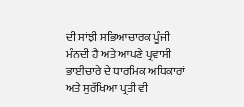ਦੀ ਸਾਂਝੀ ਸਭਿਆਚਾਰਕ ਪੂੰਜੀ ਮੰਨਦੀ ਹੈ ਅਤੇ ਆਪਣੇ ਪ੍ਰਵਾਸੀ ਭਾਈਚਾਰੇ ਦੇ ਧਾਰਮਿਕ ਅਧਿਕਾਰਾਂ ਅਤੇ ਸੁਰੱਖਿਆ ਪ੍ਰਤੀ ਵੀ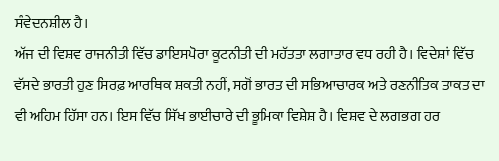ਸੰਵੇਦਨਸ਼ੀਲ ਹੈ।
ਅੱਜ ਦੀ ਵਿਸ਼ਵ ਰਾਜਨੀਤੀ ਵਿੱਚ ਡਾਇਸਪੋਰਾ ਕੂਟਨੀਤੀ ਦੀ ਮਹੱਤਤਾ ਲਗਾਤਾਰ ਵਧ ਰਹੀ ਹੈ। ਵਿਦੇਸ਼ਾਂ ਵਿੱਚ ਵੱਸਦੇ ਭਾਰਤੀ ਹੁਣ ਸਿਰਫ਼ ਆਰਥਿਕ ਸ਼ਕਤੀ ਨਹੀਂ, ਸਗੋਂ ਭਾਰਤ ਦੀ ਸਭਿਆਚਾਰਕ ਅਤੇ ਰਣਨੀਤਿਕ ਤਾਕਤ ਦਾ ਵੀ ਅਹਿਮ ਹਿੱਸਾ ਹਨ। ਇਸ ਵਿੱਚ ਸਿੱਖ ਭਾਈਚਾਰੇ ਦੀ ਭੂਮਿਕਾ ਵਿਸ਼ੇਸ਼ ਹੈ। ਵਿਸ਼ਵ ਦੇ ਲਗਭਗ ਹਰ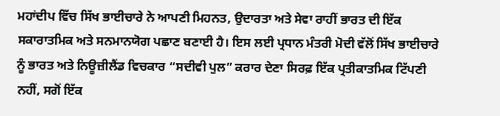ਮਹਾਂਦੀਪ ਵਿੱਚ ਸਿੱਖ ਭਾਈਚਾਰੇ ਨੇ ਆਪਣੀ ਮਿਹਨਤ, ਉਦਾਰਤਾ ਅਤੇ ਸੇਵਾ ਰਾਹੀਂ ਭਾਰਤ ਦੀ ਇੱਕ ਸਕਾਰਾਤਮਿਕ ਅਤੇ ਸਨਮਾਨਯੋਗ ਪਛਾਣ ਬਣਾਈ ਹੈ। ਇਸ ਲਈ ਪ੍ਰਧਾਨ ਮੰਤਰੀ ਮੋਦੀ ਵੱਲੋਂ ਸਿੱਖ ਭਾਈਚਾਰੇ ਨੂੰ ਭਾਰਤ ਅਤੇ ਨਿਊਜ਼ੀਲੈਂਡ ਵਿਚਕਾਰ “ਸਦੀਵੀ ਪੁਲ” ਕਰਾਰ ਦੇਣਾ ਸਿਰਫ਼ ਇੱਕ ਪ੍ਰਤੀਕਾਤਮਿਕ ਟਿੱਪਣੀ ਨਹੀਂ, ਸਗੋਂ ਇੱਕ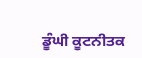ਡੂੰਘੀ ਕੂਟਨੀਤਕ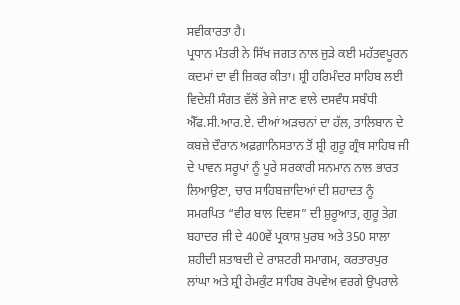ਸਵੀਕਾਰਤਾ ਹੈ।
ਪ੍ਰਧਾਨ ਮੰਤਰੀ ਨੇ ਸਿੱਖ ਜਗਤ ਨਾਲ ਜੁੜੇ ਕਈ ਮਹੱਤਵਪੂਰਨ ਕਦਮਾਂ ਦਾ ਵੀ ਜ਼ਿਕਰ ਕੀਤਾ। ਸ਼੍ਰੀ ਹਰਿਮੰਦਰ ਸਾਹਿਬ ਲਈ ਵਿਦੇਸ਼ੀ ਸੰਗਤ ਵੱਲੋਂ ਭੇਜੇ ਜਾਣ ਵਾਲੇ ਦਸਵੰਧ ਸਬੰਧੀ ਐੱਫ.ਸੀ.ਆਰ.ਏ. ਦੀਆਂ ਅੜਚਨਾਂ ਦਾ ਹੱਲ, ਤਾਲਿਬਾਨ ਦੇ ਕਬਜ਼ੇ ਦੌਰਾਨ ਅਫ਼ਗ਼ਾਨਿਸਤਾਨ ਤੋਂ ਸ਼੍ਰੀ ਗੁਰੂ ਗ੍ਰੰਥ ਸਾਹਿਬ ਜੀ ਦੇ ਪਾਵਨ ਸਰੂਪਾਂ ਨੂੰ ਪੂਰੇ ਸਰਕਾਰੀ ਸਨਮਾਨ ਨਾਲ ਭਾਰਤ ਲਿਆਉਣਾ, ਚਾਰ ਸਾਹਿਬਜ਼ਾਦਿਆਂ ਦੀ ਸ਼ਹਾਦਤ ਨੂੰ ਸਮਰਪਿਤ “ਵੀਰ ਬਾਲ ਦਿਵਸ” ਦੀ ਸ਼ੁਰੂਆਤ, ਗੁਰੂ ਤੇਗ਼ ਬਹਾਦਰ ਜੀ ਦੇ 400ਵੇਂ ਪ੍ਰਕਾਸ਼ ਪੁਰਬ ਅਤੇ 350 ਸਾਲਾ ਸ਼ਹੀਦੀ ਸ਼ਤਾਬਦੀ ਦੇ ਰਾਸ਼ਟਰੀ ਸਮਾਗਮ, ਕਰਤਾਰਪੁਰ ਲਾਂਘਾ ਅਤੇ ਸ਼੍ਰੀ ਹੇਮਕੁੰਟ ਸਾਹਿਬ ਰੋਪਵੇਅ ਵਰਗੇ ਉਪਰਾਲੇ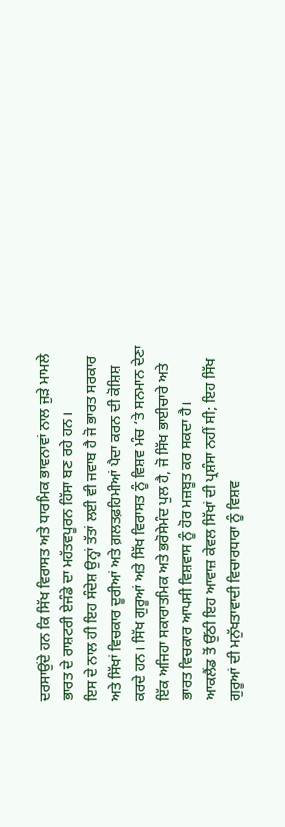ਦਰਸਾਉਂਦੇ ਹਨ ਕਿ ਸਿੱਖ ਵਿਰਾਸਤ ਅਤੇ ਧਾਰਮਿਕ ਭਾਵਨਾਵਾਂ ਨਾਲ ਜੁੜੇ ਮਾਮਲੇ ਭਾਰਤ ਦੇ ਰਾਸ਼ਟਰੀ ਏਜੰਡੇ ਦਾ ਮਹੱਤਵਪੂਰਨ ਹਿੱਸਾ ਬਣ ਰਹੇ ਹਨ।
ਇਸ ਦੇ ਨਾਲ ਹੀ ਇਹ ਸੰਦੇਸ਼ ਉਨ੍ਹਾਂ ਤੱਤਾਂ ਲਈ ਵੀ ਜਵਾਬ ਹੈ ਜੋ ਭਾਰਤ ਸਰਕਾਰ ਅਤੇ ਸਿੱਖਾਂ ਵਿਚਕਾਰ ਦੂਰੀਆਂ ਅਤੇ ਗ਼ਲਤਫ਼ਹਿਮੀਆਂ ਪੈਦਾ ਕਰਨ ਦੀ ਕੋਸ਼ਿਸ਼ ਕਰਦੇ ਹਨ। ਸਿੱਖ ਗੁਰੂਆਂ ਅਤੇ ਸਿੱਖ ਵਿਰਾਸਤ ਨੂੰ ਵਿਸ਼ਵ ਮੰਚ ‘ਤੇ ਸਨਮਾਨ ਦੇਣਾ ਇੱਕ ਅਜਿਹਾ ਸਕਾਰਾਤਮਿਕ ਅਤੇ ਭਰੋਸੇਮੰਦ ਪੁਲ ਹੈ, ਜੋ ਸਿੱਖ ਭਾਈਚਾਰੇ ਅਤੇ ਭਾਰਤ ਵਿਚਕਾਰ ਆਪਸੀ ਵਿਸ਼ਵਾਸ ਨੂੰ ਹੋਰ ਮਜ਼ਬੂਤ ਕਰ ਸਕਦਾ ਹੈ।
ਆਕਲੈਂਡ ਤੋਂ ਉੱਠੀ ਇਹ ਆਵਾਜ਼ ਕੇਵਲ ਸਿੱਖਾਂ ਦੀ ਪ੍ਰਸ਼ੰਸਾ ਨਹੀਂ ਸੀ; ਇਹ ਸਿੱਖ ਗੁਰੂਆਂ ਦੀ ਮਨੁੱਖਤਾਵਾਦੀ ਵਿਚਾਰਧਾਰਾ ਨੂੰ ਵਿਸ਼ਵ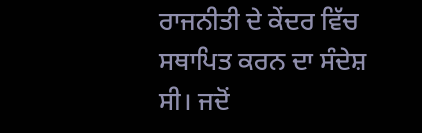ਰਾਜਨੀਤੀ ਦੇ ਕੇਂਦਰ ਵਿੱਚ ਸਥਾਪਿਤ ਕਰਨ ਦਾ ਸੰਦੇਸ਼ ਸੀ। ਜਦੋਂ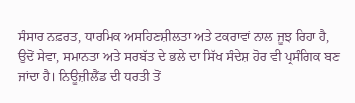ਸੰਸਾਰ ਨਫ਼ਰਤ, ਧਾਰਮਿਕ ਅਸਹਿਣਸ਼ੀਲਤਾ ਅਤੇ ਟਕਰਾਵਾਂ ਨਾਲ ਜੂਝ ਰਿਹਾ ਹੈ, ਉਦੋਂ ਸੇਵਾ, ਸਮਾਨਤਾ ਅਤੇ ਸਰਬੱਤ ਦੇ ਭਲੇ ਦਾ ਸਿੱਖ ਸੰਦੇਸ਼ ਹੋਰ ਵੀ ਪ੍ਰਸੰਗਿਕ ਬਣ ਜਾਂਦਾ ਹੈ। ਨਿਊਜ਼ੀਲੈਂਡ ਦੀ ਧਰਤੀ ਤੋਂ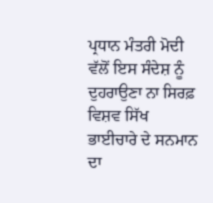ਪ੍ਰਧਾਨ ਮੰਤਰੀ ਮੋਦੀ ਵੱਲੋਂ ਇਸ ਸੰਦੇਸ਼ ਨੂੰ ਦੁਹਰਾਉਣਾ ਨਾ ਸਿਰਫ਼ ਵਿਸ਼ਵ ਸਿੱਖ ਭਾਈਚਾਰੇ ਦੇ ਸਨਮਾਨ ਦਾ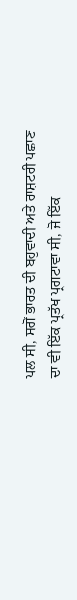ਪਲ ਸੀ, ਸਗੋਂ ਭਾਰਤ ਦੀ ਬਹੁਵਾਦੀ ਅਤੇ ਰਾਸ਼ਟਰੀ ਪਛਾਣ ਦਾ ਵੀ ਇੱਕ ਪ੍ਰਤੱਖ ਪ੍ਰਗਟਾਵਾ ਸੀ, ਜੋ ਇੱਕ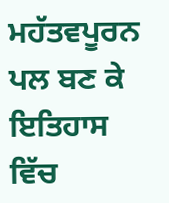ਮਹੱਤਵਪੂਰਨ ਪਲ ਬਣ ਕੇ ਇਤਿਹਾਸ ਵਿੱਚ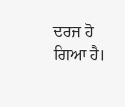ਦਰਜ ਹੋ ਗਿਆ ਹੈ।